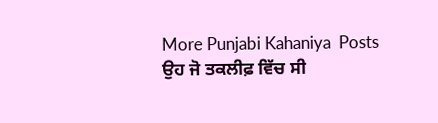More Punjabi Kahaniya  Posts
ਉਹ ਜੋ ਤਕਲੀਫ਼ ਵਿੱਚ ਸੀ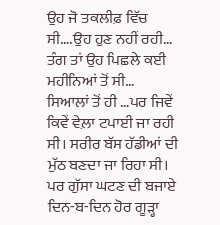ਉਹ ਜੋ ਤਕਲੀਫ਼ ਵਿੱਚ ਸੀ….ਉਹ ਹੁਣ ਨਹੀਂ ਰਹੀ…
ਤੰਗ ਤਾਂ ਉਹ ਪਿਛਲੇ ਕਈ ਮਹੀਨਿਆਂ ਤੋਂ ਸੀ… ਸਿਆਲਾਂ ਤੋਂ ਹੀ …ਪਰ ਜਿਵੇਂ ਕਿਵੇਂ ਵੇਲ਼ਾ ਟਪਾਈ ਜਾ ਰਹੀ ਸੀ। ਸਰੀਰ ਬੱਸ ਹੱਡੀਆਂ ਦੀ ਮੁੱਠ ਬਣਦਾ ਜਾ ਰਿਹਾ ਸੀ। ਪਰ ਗੁੱਸਾ ਘਟਣ ਦੀ ਬਜਾਏ ਦਿਨ-ਬ-ਦਿਨ ਹੋਰ ਗੂੜ੍ਹਾ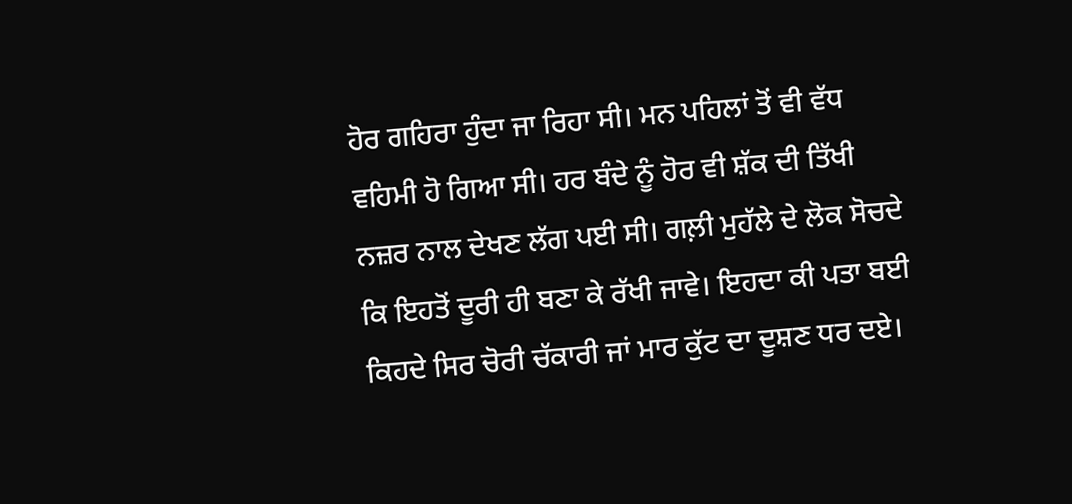ਹੋਰ ਗਹਿਰਾ ਹੁੰਦਾ ਜਾ ਰਿਹਾ ਸੀ। ਮਨ ਪਹਿਲਾਂ ਤੋਂ ਵੀ ਵੱਧ ਵਹਿਮੀ ਹੋ ਗਿਆ ਸੀ। ਹਰ ਬੰਦੇ ਨੂੰ ਹੋਰ ਵੀ ਸ਼ੱਕ ਦੀ ਤਿੱਖੀ ਨਜ਼ਰ ਨਾਲ ਦੇਖਣ ਲੱਗ ਪਈ ਸੀ। ਗਲ਼ੀ ਮੁਹੱਲੇ ਦੇ ਲੋਕ ਸੋਚਦੇ ਕਿ ਇਹਤੋਂ ਦੂਰੀ ਹੀ ਬਣਾ ਕੇ ਰੱਖੀ ਜਾਵੇ। ਇਹਦਾ ਕੀ ਪਤਾ ਬਈ ਕਿਹਦੇ ਸਿਰ ਚੋਰੀ ਚੱਕਾਰੀ ਜਾਂ ਮਾਰ ਕੁੱਟ ਦਾ ਦੂਸ਼ਣ ਧਰ ਦਏ।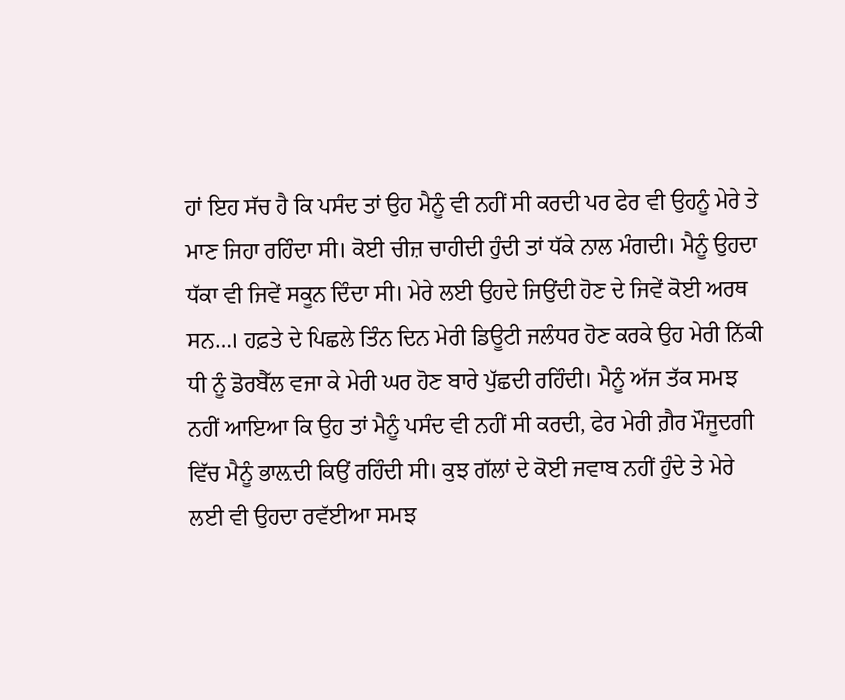ਹਾਂ ਇਹ ਸੱਚ ਹੈ ਕਿ ਪਸੰਦ ਤਾਂ ਉਹ ਮੈਨੂੰ ਵੀ ਨਹੀਂ ਸੀ ਕਰਦੀ ਪਰ ਫੇਰ ਵੀ ਉਹਨੂੰ ਮੇਰੇ ਤੇ ਮਾਣ ਜਿਹਾ ਰਹਿੰਦਾ ਸੀ। ਕੋਈ ਚੀਜ਼ ਚਾਹੀਦੀ ਹੁੰਦੀ ਤਾਂ ਧੱਕੇ ਨਾਲ ਮੰਗਦੀ। ਮੈਨੂੰ ਉਹਦਾ ਧੱਕਾ ਵੀ ਜਿਵੇਂ ਸਕੂਨ ਦਿੰਦਾ ਸੀ। ਮੇਰੇ ਲਈ ਉਹਦੇ ਜਿਉਂਦੀ ਹੋਣ ਦੇ ਜਿਵੇਂ ਕੋਈ ਅਰਥ ਸਨ…। ਹਫ਼ਤੇ ਦੇ ਪਿਛਲੇ ਤਿੰਨ ਦਿਨ ਮੇਰੀ ਡਿਊਟੀ ਜਲੰਧਰ ਹੋਣ ਕਰਕੇ ਉਹ ਮੇਰੀ ਨਿੱਕੀ ਧੀ ਨੂੰ ਡੋਰਬੈੱਲ ਵਜਾ ਕੇ ਮੇਰੀ ਘਰ ਹੋਣ ਬਾਰੇ ਪੁੱਛਦੀ ਰਹਿੰਦੀ। ਮੈਨੂੰ ਅੱਜ ਤੱਕ ਸਮਝ ਨਹੀਂ ਆਇਆ ਕਿ ਉਹ ਤਾਂ ਮੈਨੂੰ ਪਸੰਦ ਵੀ ਨਹੀਂ ਸੀ ਕਰਦੀ, ਫੇਰ ਮੇਰੀ ਗ਼ੈਰ ਮੌਜੂਦਗੀ ਵਿੱਚ ਮੈਨੂੰ ਭਾਲ਼ਦੀ ਕਿਉਂ ਰਹਿੰਦੀ ਸੀ। ਕੁਝ ਗੱਲਾਂ ਦੇ ਕੋਈ ਜਵਾਬ ਨਹੀਂ ਹੁੰਦੇ ਤੇ ਮੇਰੇ ਲਈ ਵੀ ਉਹਦਾ ਰਵੱਈਆ ਸਮਝ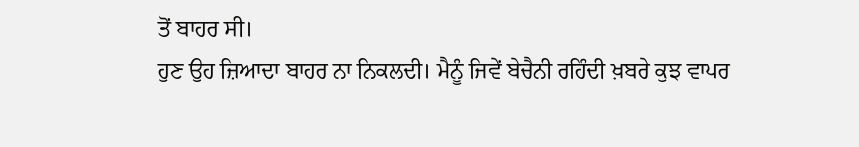ਤੋਂ ਬਾਹਰ ਸੀ।
ਹੁਣ ਉਹ ਜ਼ਿਆਦਾ ਬਾਹਰ ਨਾ ਨਿਕਲਦੀ। ਮੈਨੂੰ ਜਿਵੇਂ ਬੇਚੈਨੀ ਰਹਿੰਦੀ ਖ਼ਬਰੇ ਕੁਝ ਵਾਪਰ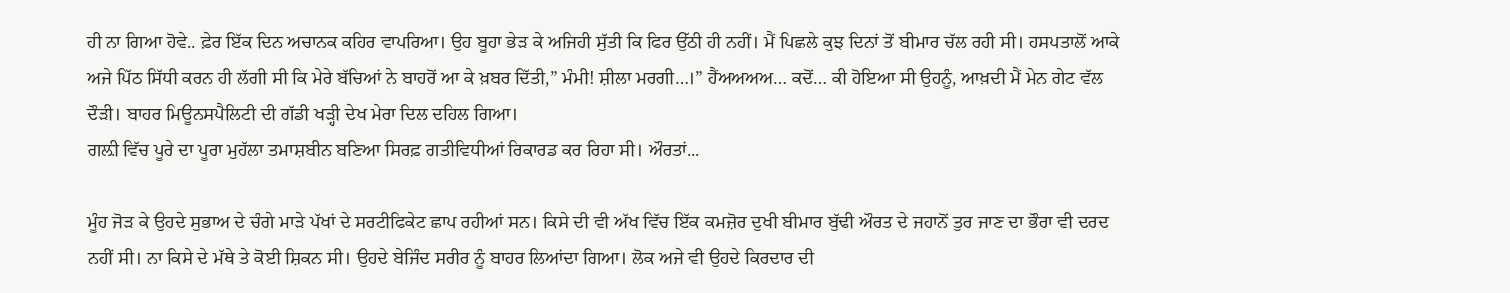ਹੀ ਨਾ ਗਿਆ ਹੋਵੇ.. ਫ਼ੇਰ ਇੱਕ ਦਿਨ ਅਚਾਨਕ ਕਹਿਰ ਵਾਪਰਿਆ। ਉਹ ਬੂਹਾ ਭੇੜ ਕੇ ਅਜਿਹੀ ਸੁੱਤੀ ਕਿ ਫਿਰ ਉੱਠੀ ਹੀ ਨਹੀਂ। ਮੈਂ ਪਿਛਲੇ ਕੁਝ ਦਿਨਾਂ ਤੋਂ ਬੀਮਾਰ ਚੱਲ ਰਹੀ ਸੀ। ਹਸਪਤਾਲੋਂ ਆਕੇ ਅਜੇ ਪਿੱਠ ਸਿੱਧੀ ਕਰਨ ਹੀ ਲੱਗੀ ਸੀ ਕਿ ਮੇਰੇ ਬੱਚਿਆਂ ਨੇ ਬਾਹਰੋਂ ਆ ਕੇ ਖ਼ਬਰ ਦਿੱਤੀ,” ਮੰਮੀ! ਸ਼ੀਲਾ ਮਰਗੀ…।” ਹੈਂਅਅਅਅ… ਕਦੋਂ… ਕੀ ਹੋਇਆ ਸੀ ਉਹਨੂੰ, ਆਖ਼ਦੀ ਮੈਂ ਮੇਨ ਗੇਟ ਵੱਲ ਦੌੜੀ। ਬਾਹਰ ਮਿਊਨਸਪੈਲਿਟੀ ਦੀ ਗੱਡੀ ਖੜ੍ਹੀ ਦੇਖ ਮੇਰਾ ਦਿਲ ਦਹਿਲ ਗਿਆ।
ਗਲ਼ੀ ਵਿੱਚ ਪੂਰੇ ਦਾ ਪੂਰਾ ਮੁਹੱਲਾ ਤਮਾਸ਼ਬੀਨ ਬਣਿਆ ਸਿਰਫ਼ ਗਤੀਵਿਧੀਆਂ ਰਿਕਾਰਡ ਕਰ ਰਿਹਾ ਸੀ। ਔਰਤਾਂ...

ਮੂੰਹ ਜੋੜ ਕੇ ਉਹਦੇ ਸੁਭਾਅ ਦੇ ਚੰਗੇ ਮਾੜੇ ਪੱਖਾਂ ਦੇ ਸਰਟੀਫਿਕੇਟ ਛਾਪ ਰਹੀਆਂ ਸਨ। ਕਿਸੇ ਦੀ ਵੀ ਅੱਖ ਵਿੱਚ ਇੱਕ ਕਮਜ਼ੋਰ ਦੁਖੀ ਬੀਮਾਰ ਬੁੱਢੀ ਔਰਤ ਦੇ ਜਹਾਨੋਂ ਤੁਰ ਜਾਣ ਦਾ ਭੌਰਾ ਵੀ ਦਰਦ ਨਹੀਂ ਸੀ। ਨਾ ਕਿਸੇ ਦੇ ਮੱਥੇ ਤੇ ਕੋਈ ਸ਼ਿਕਨ ਸੀ। ਉਹਦੇ ਬੇਜਿੰਦ ਸਰੀਰ ਨੂੰ ਬਾਹਰ ਲਿਆਂਦਾ ਗਿਆ। ਲੋਕ ਅਜੇ ਵੀ ਉਹਦੇ ਕਿਰਦਾਰ ਦੀ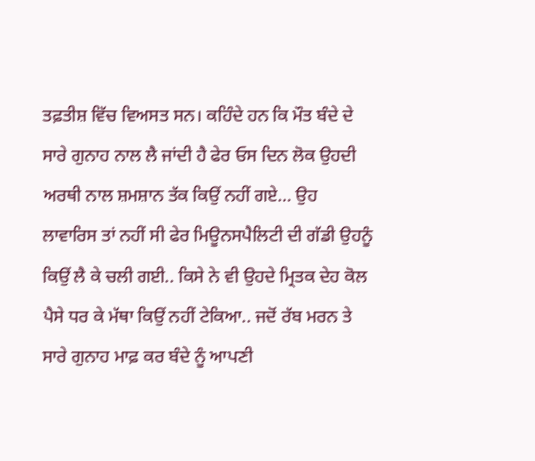ਤਫ਼ਤੀਸ਼ ਵਿੱਚ ਵਿਅਸਤ ਸਨ। ਕਹਿੰਦੇ ਹਨ ਕਿ ਮੌਤ ਬੰਦੇ ਦੇ ਸਾਰੇ ਗੁਨਾਹ ਨਾਲ ਲੈ ਜਾਂਦੀ ਹੈ ਫੇਰ ਓਸ ਦਿਨ ਲੋਕ ਉਹਦੀ ਅਰਥੀ ਨਾਲ ਸ਼ਮਸ਼ਾਨ ਤੱਕ ਕਿਉਂ ਨਹੀਂ ਗਏ… ਉਹ ਲਾਵਾਰਿਸ ਤਾਂ ਨਹੀਂ ਸੀ ਫੇਰ ਮਿਊਨਸਪੈਲਿਟੀ ਦੀ ਗੱਡੀ ਉਹਨੂੰ ਕਿਉਂ ਲੈ ਕੇ ਚਲੀ ਗਈ.. ਕਿਸੇ ਨੇ ਵੀ ਉਹਦੇ ਮ੍ਰਿਤਕ ਦੇਹ ਕੋਲ ਪੈਸੇ ਧਰ ਕੇ ਮੱਥਾ ਕਿਉਂ ਨਹੀਂ ਟੇਕਿਆ.. ਜਦੋਂ ਰੱਬ ਮਰਨ ਤੇ ਸਾਰੇ ਗੁਨਾਹ ਮਾਫ਼ ਕਰ ਬੰਦੇ ਨੂੰ ਆਪਣੀ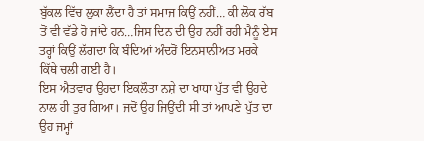ਬੁੱਕਲ ਵਿੱਚ ਲੁਕਾ ਲੈਂਦਾ ਹੈ ਤਾਂ ਸਮਾਜ ਕਿਉਂ ਨਹੀਂ… ਕੀ ਲੋਕ ਰੱਬ ਤੋਂ ਵੀ ਵੱਡੇ ਹੋ ਜਾਂਦੇ ਹਨ…ਜਿਸ ਦਿਨ ਦੀ ਉਹ ਨਹੀਂ ਰਹੀ ਮੈਨੂੰ ਏਸ ਤਰ੍ਹਾਂ ਕਿਉਂ ਲੱਗਦਾ ਕਿ ਬੰਦਿਆਂ ਅੰਦਰੋਂ ਇਨਸਾਨੀਅਤ ਮਰਕੇ ਕਿੱਥੇ ਚਲੀ ਗਈ ਹੈ।
ਇਸ ਐਤਵਾਰ ਉਹਦਾ ਇਕਲੌਤਾ ਨਸ਼ੇ ਦਾ ਖਾਧਾ ਪੁੱਤ ਵੀ ਉਹਦੇ ਨਾਲ ਹੀ ਤੁਰ ਗਿਆ। ਜਦੋਂ ਉਹ ਜਿਉਂਦੀ ਸੀ ਤਾਂ ਆਪਣੇ ਪੁੱਤ ਦਾ ਉਹ ਜਮ੍ਹਾਂ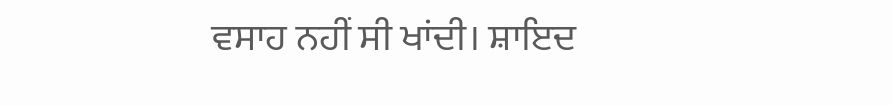ਵਸਾਹ ਨਹੀਂ ਸੀ ਖਾਂਦੀ। ਸ਼ਾਇਦ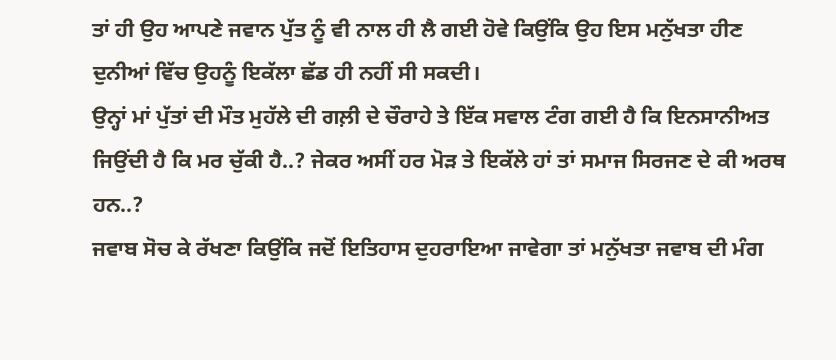ਤਾਂ ਹੀ ਉਹ ਆਪਣੇ ਜਵਾਨ ਪੁੱਤ ਨੂੰ ਵੀ ਨਾਲ ਹੀ ਲੈ ਗਈ ਹੋਵੇ ਕਿਉਂਕਿ ਉਹ ਇਸ ਮਨੁੱਖਤਾ ਹੀਣ ਦੁਨੀਆਂ ਵਿੱਚ ਉਹਨੂੰ ਇਕੱਲਾ ਛੱਡ ਹੀ ਨਹੀਂ ਸੀ ਸਕਦੀ।
ਉਨ੍ਹਾਂ ਮਾਂ ਪੁੱਤਾਂ ਦੀ ਮੌਤ ਮੁਹੱਲੇ ਦੀ ਗਲ਼ੀ ਦੇ ਚੌਰਾਹੇ ਤੇ ਇੱਕ ਸਵਾਲ ਟੰਗ ਗਈ ਹੈ ਕਿ ਇਨਸਾਨੀਅਤ ਜਿਉਂਦੀ ਹੈ ਕਿ ਮਰ ਚੁੱਕੀ ਹੈ..? ਜੇਕਰ ਅਸੀਂ ਹਰ ਮੋੜ ਤੇ ਇਕੱਲੇ ਹਾਂ ਤਾਂ ਸਮਾਜ ਸਿਰਜਣ ਦੇ ਕੀ ਅਰਥ ਹਨ..?
ਜਵਾਬ ਸੋਚ ਕੇ ਰੱਖਣਾ ਕਿਉਂਕਿ ਜਦੋਂ ਇਤਿਹਾਸ ਦੁਹਰਾਇਆ ਜਾਵੇਗਾ ਤਾਂ ਮਨੁੱਖਤਾ ਜਵਾਬ ਦੀ ਮੰਗ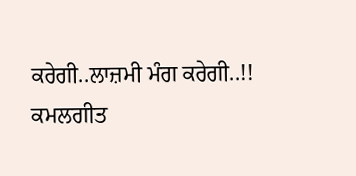ਕਰੇਗੀ..ਲਾਜ਼ਮੀ ਮੰਗ ਕਰੇਗੀ..!!
ਕਮਲਗੀਤ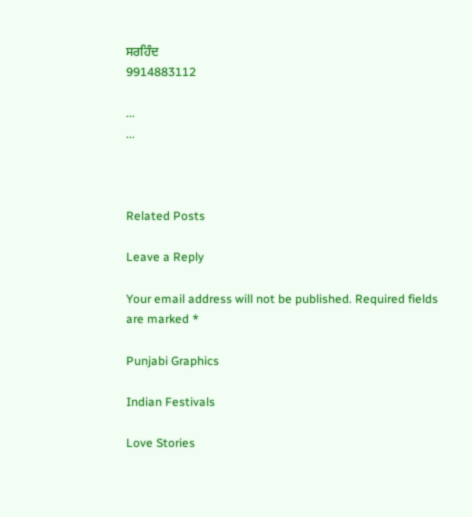ਸਰਹਿੰਦ
9914883112

...
...



Related Posts

Leave a Reply

Your email address will not be published. Required fields are marked *

Punjabi Graphics

Indian Festivals

Love Stories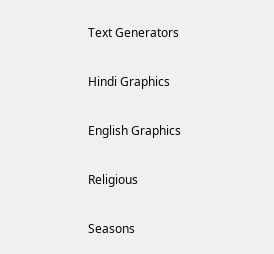Text Generators

Hindi Graphics

English Graphics

Religious

Seasons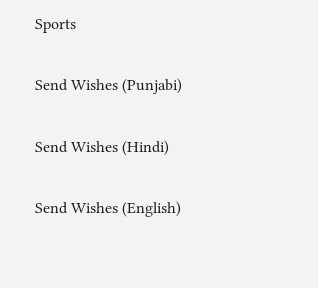Sports

Send Wishes (Punjabi)

Send Wishes (Hindi)

Send Wishes (English)